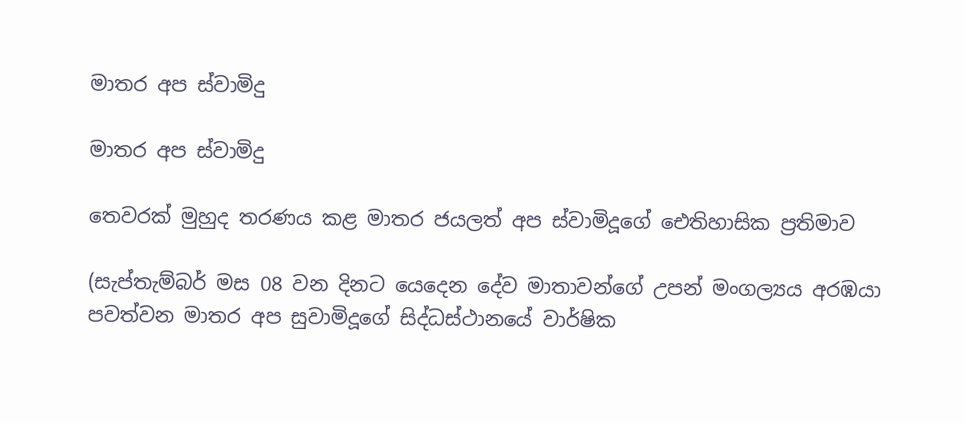මාතර අප ස්වාමිදු

මාතර අප ස්වාමිදු

තෙවරක් මුහුද තරණය කළ මාතර ජයලත් අප ස්වාමිදූගේ ඓතිහාසික ප්‍රතිමාව

(සැප්තැම්බර් මස 08 වන දිනට යෙදෙන දේව මාතාවන්ගේ උපන් මංගල්‍යය අරඹයා පවත්වන මාතර අප සුවාමිදූගේ සිද්ධස්ථානයේ වාර්ෂික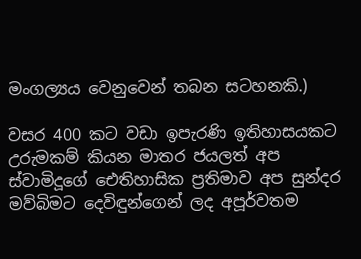මංගල්‍යය වෙනුවෙන් තබන සටහනකි.)

වසර 400 කට වඩා ඉපැරණි ඉතිහාසයකට උරුමකම් කියන මාතර ජයලත් අප ස්වාමිදූගේ ඓතිහාසික ප්‍රතිමාව අප සුන්දර මව්බිමට දෙවිඳුන්ගෙන් ලද අපූර්වතම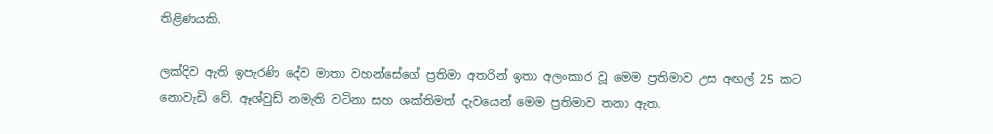තිළිණයකි.

ලක්දිව ඇති ඉපැරණි දේව මාතා වහන්සේගේ ප්‍රතිමා අතරින් ඉතා අලංකාර වූ මෙම ප්‍රතිමාව උස අඟල් 25 කට නොවැඩි වේ. ඈශ්වුඩ් නමැති වටිනා සහ ශක්තිමත් දැවයෙන් මෙම ප්‍රතිමාව තනා ඇත.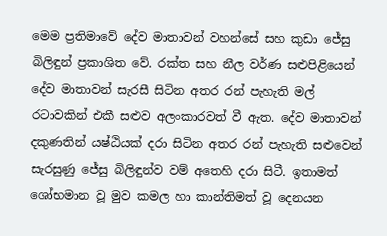මෙම ප්‍රතිමාවේ දේව මාතාවන් වහන්සේ සහ කුඩා ජේසු බිලිඳුන් ප්‍රකාශිත වේ. රක්ත සහ නීල වර්ණ සළුපිළියෙන් දේව මාතාවන් සැරසී සිටින අතර රන් පැහැති මල් රටාවකින් එකී සළුව අලංකාරවත් වී ඇත. දේව මාතාවන් දකුණතින් යෂ්ඨියක් දරා සිටින අතර රන් පැහැති සළුවෙන් සැරසුණු ජේසු බිලිඳුන්ව වම් අතෙහි දරා සිටී. ඉතාමත් ශෝභමාන වූ මුව කමල හා කාන්තිමත් වූ දෙනයන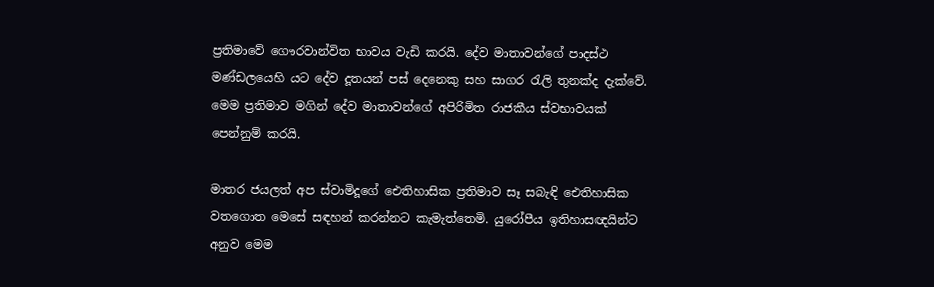ප්‍රතිමාවේ ගෞරවාන්විත භාවය වැඩි කරයි. දේව මාතාවන්ගේ පාදස්ථ මණ්ඩලයෙහි යට දේව දූතයන් පස් දෙනෙකු සහ සාගර රැලි තුනක්ද දැක්වේ. මෙම ප්‍රතිමාව මගින් දේව මාතාවන්ගේ අපිරිමිත රාජකීය ස්වභාවයක් පෙන්නුම් කරයි.

මාතර ජයලත් අප ස්වාමිදූගේ ඓතිහාසික ප්‍රතිමාව සෑ සබැඳි ඓතිහාසික වතගොත මෙසේ සඳහන් කරන්නට කැමැත්තෙමි. යුරෝපීය ඉතිහාසඥයින්ට අනුව මෙම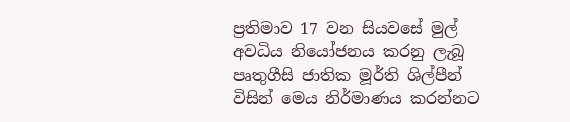ප්‍රතිමාව 17 වන සියවසේ මුල් අවධිය නියෝජනය කරනු ලැබූ පෘතුගීසි ජාතික මූර්ති ශිල්පීන් විසින් මෙය නිර්මාණය කරන්නට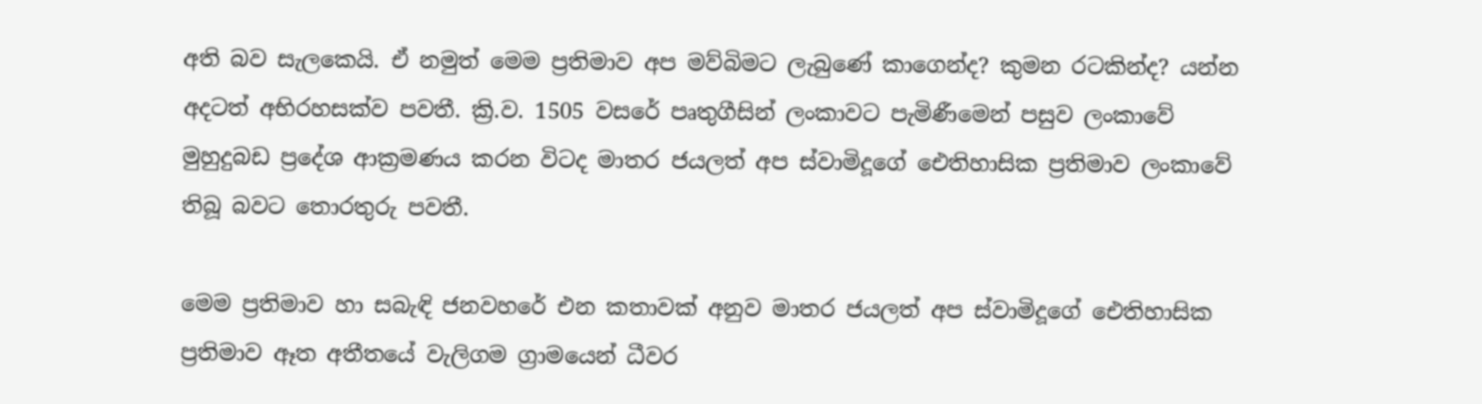අති බව සැලකෙයි. ඒ නමුත් මෙම ප්‍රතිමාව අප මව්බිමට ලැබුණේ කාගෙන්ද? කුමන රටකින්ද? යන්න අදටත් අභිරහසක්ව පවතී. ක්‍රි.ව. 1505 වසරේ පෘතුගීසින් ලංකාවට පැමිණීමෙන් පසුව ලංකාවේ මුහුදුබඩ ප්‍රදේශ ආක්‍රමණය කරන විටද මාතර ජයලත් අප ස්වාමිදූගේ ඓතිහාසික ප්‍රතිමාව ලංකාවේ තිබූ බවට තොරතුරු පවතී.

මෙම ප්‍රතිමාව හා සබැඳි ජනවහරේ එන කතාවක් අනුව මාතර ජයලත් අප ස්වාමිදූගේ ඓතිහාසික ප්‍රතිමාව ඈත අතීතයේ වැලිගම ග්‍රාමයෙන් ධීවර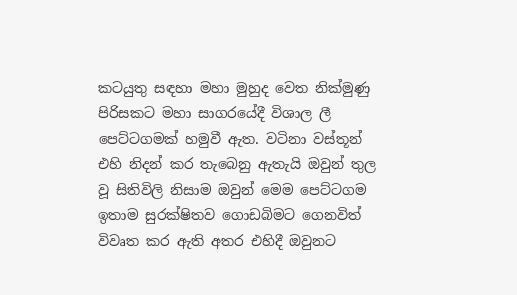කටයුතු සඳහා මහා මුහුද වෙත නික්මුණු පිරිසකට මහා සාගරයේදී විශාල ලී පෙට්ටගමක් හමුවී ඇත. වටිනා වස්තූන් එහි නිදන් කර තැබෙනු ඇතැයි ඔවුන් තුල වූ සිතිවිලි නිසාම ඔවුන් මෙම පෙට්ටගම ඉතාම සුරක්ෂිතව ගොඩබිමට ගෙනවිත් විවෘත කර ඇති අතර එහිදී ඔවුනට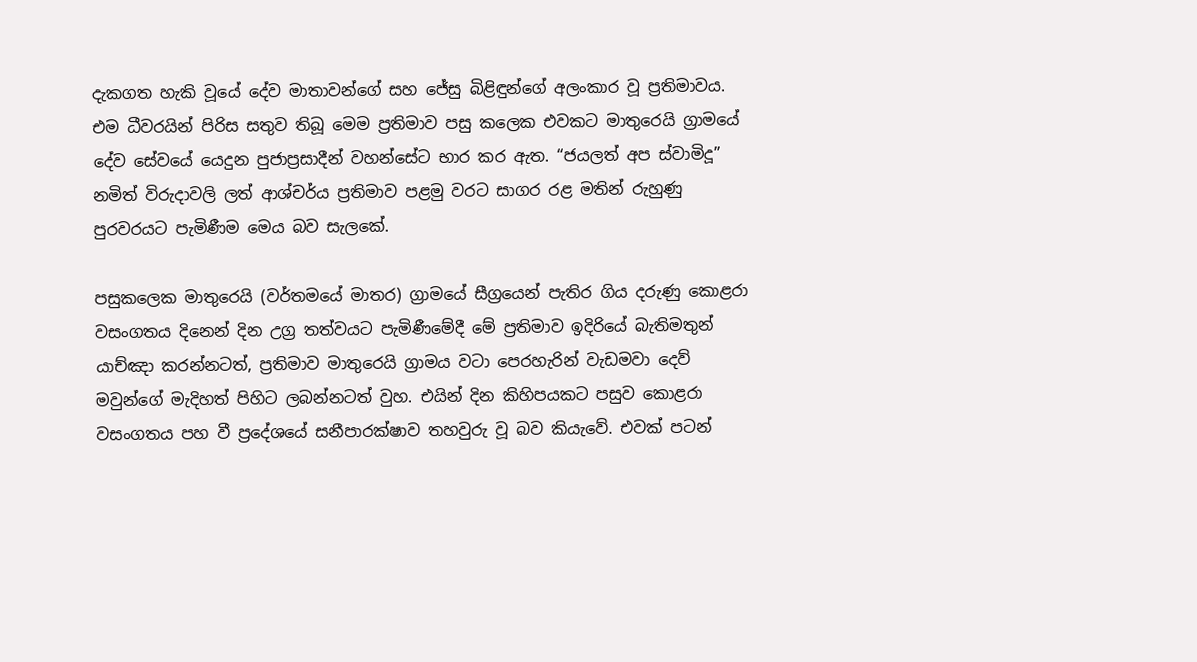දැකගත හැකි වූයේ දේව මාතාවන්ගේ සහ ජේසු බිළිඳුන්ගේ අලංකාර වූ ප්‍රතිමාවය. එම ධීවරයින් පිරිස සතුව තිබූ මෙම ප්‍රතිමාව පසු කලෙක එවකට මාතුරෙයි ග්‍රාමයේ දේව සේවයේ යෙදුන පුජාප්‍රසාදීන් වහන්සේට භාර කර ඇත. “ජයලත් අප ස්වාමිදූ” නමිත් විරුදාවලි ලත් ආශ්චර්ය ප්‍රතිමාව පළමු වරට සාගර රළ මතින් රුහුණු පුරවරයට පැමිණීම මෙය බව සැලකේ.

පසුකලෙක මාතුරෙයි (වර්තමයේ මාතර) ග්‍රාමයේ සීග්‍රයෙන් පැතිර ගිය දරුණු කොළරා වසංගතය දිනෙන් දින උග්‍ර තත්වයට පැමිණීමේදී මේ ප්‍රතිමාව ඉදිරියේ බැතිමතුන් යාච්ඤා කරන්නටත්, ප්‍රතිමාව මාතුරෙයි ග්‍රාමය වටා පෙරහැරින් වැඩමවා දෙව් මවුන්ගේ මැදිහත් පිහිට ලබන්නටත් වුහ. එයින් දින කිහිපයකට පසුව කොළරා වසංගතය පහ වී ප්‍රදේශයේ සනීපාරක්ෂාව තහවුරු වූ බව කියැවේ. එවක් පටන්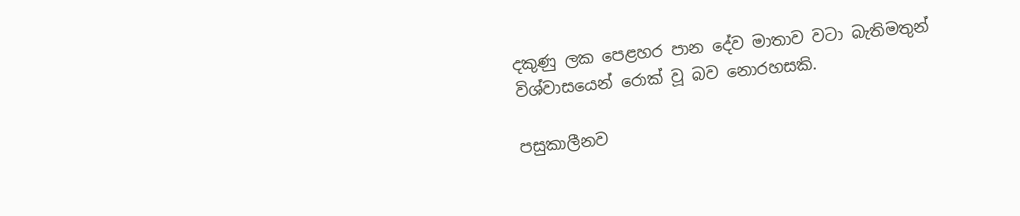දකුණු ලක පෙළහර පාන දේව මාතාව වටා බැතිමතුන් විශ්වාසයෙන් රොක් වූ බව නොරහසකි.

පසුකාලීනව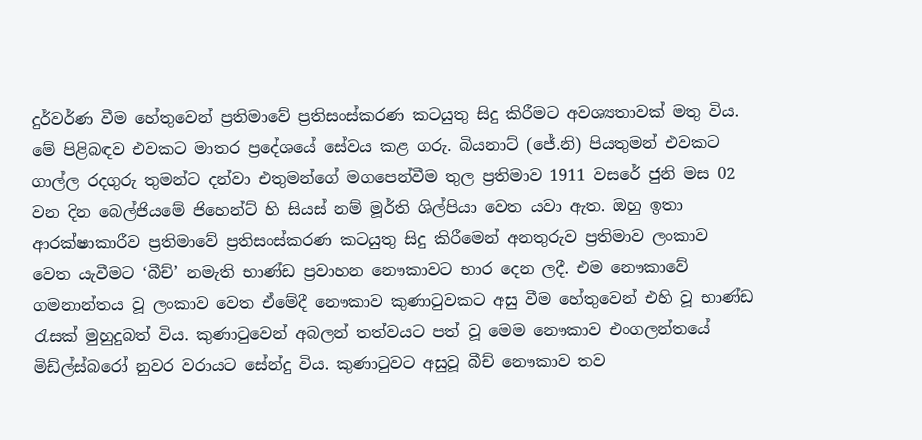දුර්වර්ණ වීම හේතුවෙන් ප්‍රතිමාවේ ප්‍රතිසංස්කරණ කටයුතු සිදු කිරීමට අවශ්‍යතාවක් මතු විය. මේ පිළිබඳව එවකට මාතර ප්‍රදේශයේ සේවය කළ ගරු. බියනාට් (ජේ.නි) පියතුමන් එවකට ගාල්ල රදගුරු තුමන්ට දන්වා එතුමන්ගේ මගපෙන්වීම තුල ප්‍රතිමාව 1911 වසරේ ජුනි මස 02 වන දින බෙල්ජියමේ ජිහෙන්ට් හි සියස් නම් මූර්ති ශිල්පියා වෙත යවා ඇත. ඔහු ඉතා ආරක්ෂාකාරීව ප්‍රතිමාවේ ප්‍රතිසංස්කරණ කටයුතු සිදු කිරීමෙන් අනතුරුව ප්‍රතිමාව ලංකාව වෙත යැවීමට ‘බීච්’ නමැති භාණ්ඩ ප්‍රවාහන නෞකාවට භාර දෙන ලදී. එම නෞකාවේ ගමනාන්තය වූ ලංකාව වෙත ඒමේදී නෞකාව කුණාටුවකට අසු වීම හේතුවෙන් එහි වූ භාණ්ඩ රැසක් මුහුදුබත් විය. කුණාටුවෙන් අබලන් තත්වයට පත් වූ මෙම නෞකාව එංගලන්තයේ මිඩ්ල්ස්බරෝ නුවර වරායට සේන්දු විය. කුණාටුවට අසුවූ බීච් නෞකාව තව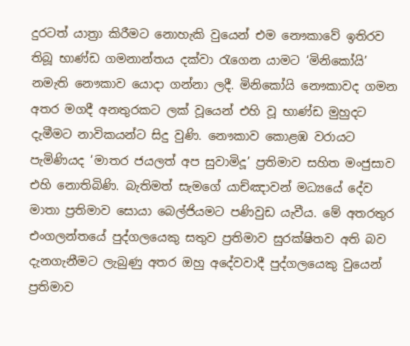දුරටත් යාත්‍රා කිරීමට නොහැකි වුයෙන් එම නෞකාවේ ඉතිරව තිබූ භාණ්ඩ ගමනාන්තය දක්වා රැගෙන යාමට ‘මිනිකෝයි’ නමැති නෞකාව යොදා ගන්නා ලදී. මිනිකෝයි නෞකාවද ගමන අතර මගදී අනතුරකට ලක් වූයෙන් එහි වූ භාණ්ඩ මුහුදට දැමීමට නාවිකයන්ට සිදු වුණි. නෞකාව කොළඹ වරායට පැමිණියද ‘මාතර ජයලත් අප සුවාමිදූ’ ප්‍රතිමාව සහිත මංජුසාව එහි නොතිබිණි. බැතිමත් සැමගේ යාච්ඤාවන් මධ්‍යයේ දේව මාතා ප්‍රතිමාව සොයා බෙල්ජියමට පණිවුඩ යැවීය. මේ අතරතුර එංගලන්තයේ පුද්ගලයෙකු සතුව ප්‍රතිමාව සුරක්ෂිතව අති බව දැනගැනීමට ලැබුණු අතර ඔහු අදේවවාදී පුද්ගලයෙකු වුයෙන් ප්‍රතිමාව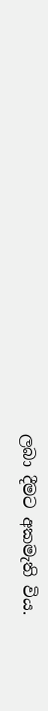ලබා දීමට අකමැති විය.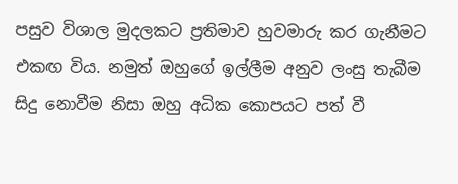පසුව විශාල මුදලකට ප්‍රතිමාව හුවමාරු කර ගැනීමට එකඟ විය. නමුත් ඔහුගේ ඉල්ලීම අනුව ලංසු තැබීම සිදු නොවීම නිසා ඔහු අධික කොපයට පත් වී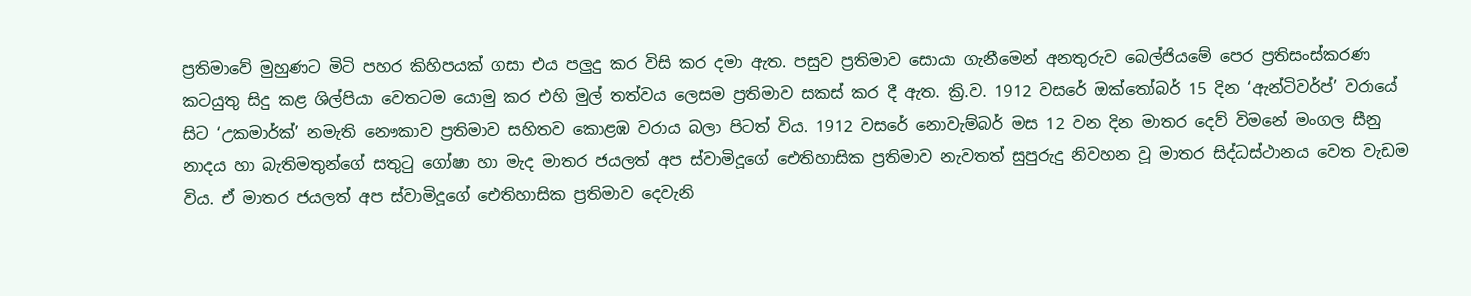ප්‍රතිමාවේ මුහුණට මිටි පහර කිහිපයක් ගසා එය පලුදු කර විසි කර දමා ඇත. පසුව ප්‍රතිමාව සොයා ගැනීමෙන් අනතුරුව බෙල්ජියමේ පෙර ප්‍රතිසංස්කරණ කටයුතු සිදු කළ ශිල්පියා වෙතටම යොමු කර එහි මුල් තත්වය ලෙසම ප්‍රතිමාව සකස් කර දී ඇත. ක්‍රි.ව. 1912 වසරේ ඔක්තෝබර් 15 දින ‘ඇන්ටිවර්ප්’ වරායේ සිට ‘උකමාර්ක්’ නමැති නෞකාව ප්‍රතිමාව සහිතව කොළඹ වරාය බලා පිටත් විය. 1912 වසරේ නොවැම්බර් මස 12 වන දින මාතර දෙව් විමනේ මංගල සීනු නාදය හා බැතිමතුන්ගේ සතුටු ගෝෂා හා මැද මාතර ජයලත් අප ස්වාමිදූගේ ඓතිහාසික ප්‍රතිමාව නැවතත් සුපුරුදු නිවහන වූ මාතර සිද්ධස්ථානය වෙත වැඩම විය. ඒ මාතර ජයලත් අප ස්වාමිදූගේ ඓතිහාසික ප්‍රතිමාව දෙවැනි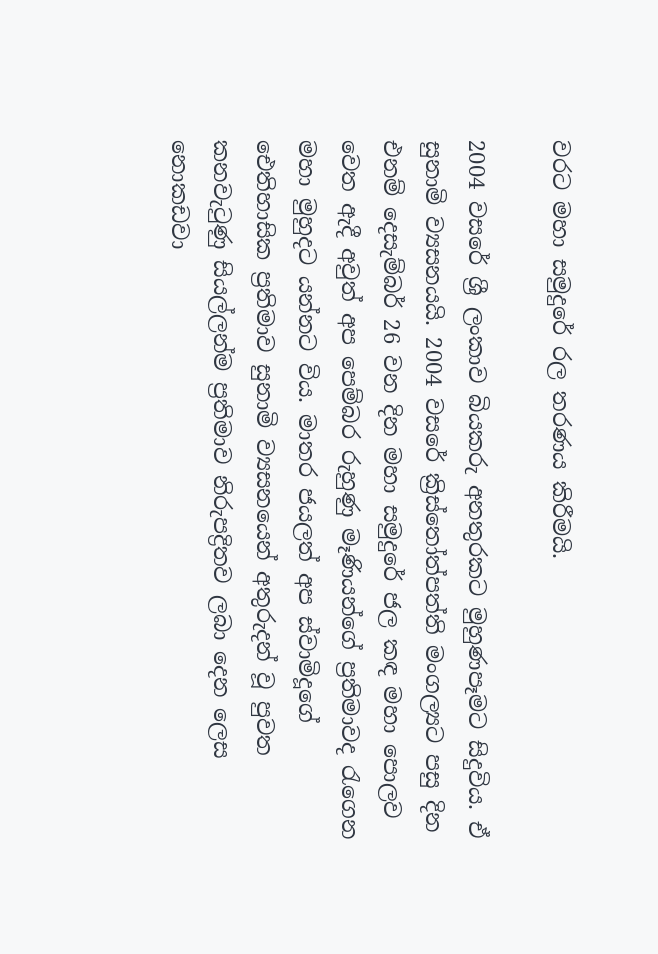වරට මහා සමුදුරේ රල තරණය කිරීමයි.

2004 වසරේ ශ්‍රී ලංකාව බියකරු අනතුරකට මුහුණපෑමට සිදුවිය. ඒ සුනාමි ව්‍යසනයයි. 2004 වසරේ ක්‍රිස්තෝත්පත්ති මංගල්‍යට පසු දින එනම් දෙසැම්බර් 26 වන දින මහා සමුදුරේ ජල කඳ මහා පොලව වෙත ඇදී අවුත් අප පෙම්බර රුහුණු මෑණියන්ගේ ප්‍රතිමාවද රැගෙන මහා මුහුදට යන්නට විය. මාතර ජයලත් අප ස්වාමිදූගේ ඓතිහාසික ප්‍රතිමාව සුනාමි ව්‍යසනයෙන් අතුරුදන් වූ පුවත කනවැටුණු සියල්ලන්ම ප්‍රතිමාව නිරුපද්‍රිතව ලබා දෙන ලෙස නොකඩවා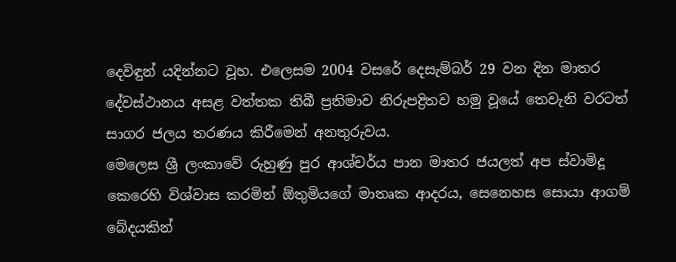දෙවිඳුන් යදින්නට වූහ. එලෙසම 2004 වසරේ දෙසැම්බර් 29 වන දින මාතර දේවස්ථානය අසළ වත්තක තිබී ප්‍රතිමාව නිරුපද්‍රිතව හමු වූයේ තෙවැනි වරටත් සාගර ජලය තරණය කිරීමෙන් අනතුරුවය.
මෙලෙස ශ්‍රී ලංකාවේ රුහුණු පුර ආශ්චර්ය පාන මාතර ජයලත් අප ස්වාමිදූ කෙරෙහි විශ්වාස කරමින් ඕතුමියගේ මාතෘක ආදරය, සෙනෙහස සොයා ආගම් බේදයකින්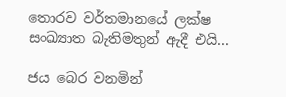තොරව වර්තමානයේ ලක්ෂ සංඛ්‍යාත බැතිමතුන් ඇදී එයි...

ජය බෙර වනමින්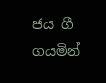ජය ගී ගයමින්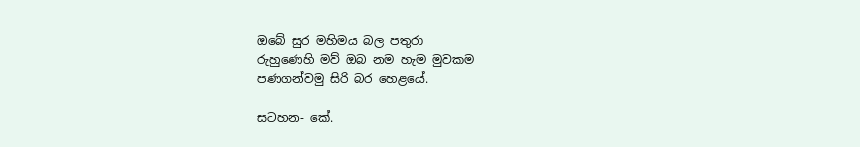ඔබේ සුර මහිමය බල පතුරා
රුහුණෙහි මව් ඔබ නම හැම මුවකම
පණගන්වමු සිරි බර හෙළයේ.

සටහන- කේ.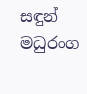සඳුන් මධුරංග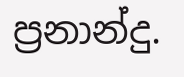ප්‍රනාන්දු.